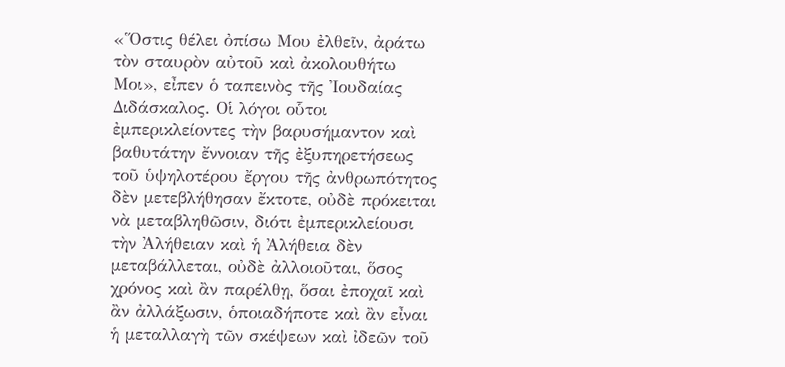«Ὅστις θέλει ὀπίσω Μου ἐλθεῖν, ἀράτω τὸν σταυρὸν αὐτοῦ καὶ ἀκολουθήτω Μοι», εἶπεν ὁ ταπεινὸς τῆς Ἰουδαίας Διδάσκαλος. Οἱ λόγοι οὗτοι ἐμπερικλείοντες τὴν βαρυσήμαντον καὶ βαθυτάτην ἔννοιαν τῆς ἐξυπηρετήσεως τοῦ ὑψηλοτέρου ἔργου τῆς ἀνθρωπότητος δὲν μετεβλήθησαν ἔκτοτε, οὐδὲ πρόκειται νὰ μεταβληθῶσιν, διότι ἐμπερικλείουσι τὴν Ἀλήθειαν καὶ ἡ Ἀλήθεια δὲν μεταβάλλεται, οὐδὲ ἀλλοιοῦται, ὅσος χρόνος καὶ ἂν παρέλθῃ, ὅσαι ἐποχαῖ καὶ ἂν ἀλλάξωσιν, ὁποιαδήποτε καὶ ἂν εἶναι ἡ μεταλλαγὴ τῶν σκέψεων καὶ ἰδεῶν τοῦ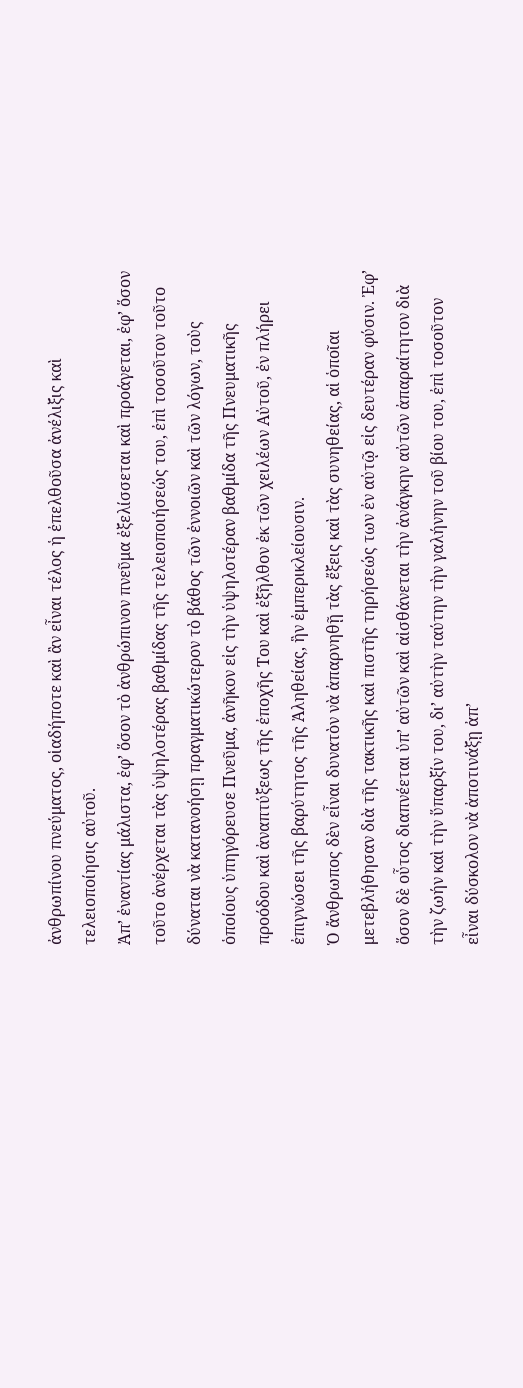ἀνθρωπίνου πνεύματος, οἱαδήποτε καὶ ἂν εἶναι τέλος ἡ ἐπελθοῦσα ἀνέλιξις καὶ τελειοποίησις αὐτοῦ.
Ἀπ’ ἐναντίας μάλιστα, ἐφ’ ὅσον τὸ ἀνθρώπινον πνεῦμα ἐξελίσσεται καὶ προάγεται, ἐφ’ ὅσον τοῦτο ἀνέρχεται τὰς ὑψηλοτέρας βαθμίδας τῆς τελειοποιήσεώς του, ἐπὶ τοσοῦτον τοῦτο δύναται νὰ κατανοήσῃ πραγματικώτερον τὸ βάθος τῶν ἐννοιῶν καὶ τῶν λόγων, τοὺς ὁποίους ὑπηγόρευσε Πνεῦμα, ἀνῆκον εἰς τὴν ὑψηλοτέραν βαθμίδα τῆς Πνευματικῆς προόδου καὶ ἀναπτύξεως τῆς ἐποχῆς Του καὶ ἐξῆλθον ἐκ τῶν χειλέων Αὐτοῦ, ἐν πλήρει ἐπιγνώσει τῆς βαρύτητος τῆς Ἀληθείας, ἣν ἐμπερικλείουσιν.
Ὁ ἄνθρωπος δὲν εἶναι δυνατὸν νὰ ἀπαρνηθῇ τὰς ἔξεις καὶ τὰς συνηθείας, αἱ ὁποῖαι μετεβλήθησαν διὰ τῆς τακτικῆς καὶ πιστῆς τηρήσεώς των ἐν αὐτῷ εἰς δευτέραν φύσιν. Ἐφ’ ὅσον δὲ οὗτος διαπνέεται ὑπ’ αὐτῶν καὶ αἰσθάνεται τὴν ἀνάγκην αὐτῶν ἀπαραίτητον διὰ τὴν ζωήν καὶ τὴν ὕπαρξίν του, δι’ αὐτὴν ταύτην τὴν γαλήνην τοῦ βίου του, ἐπὶ τοσοῦτον εἶναι δύσκολον νὰ ἀποτινάξῃ ἀπ’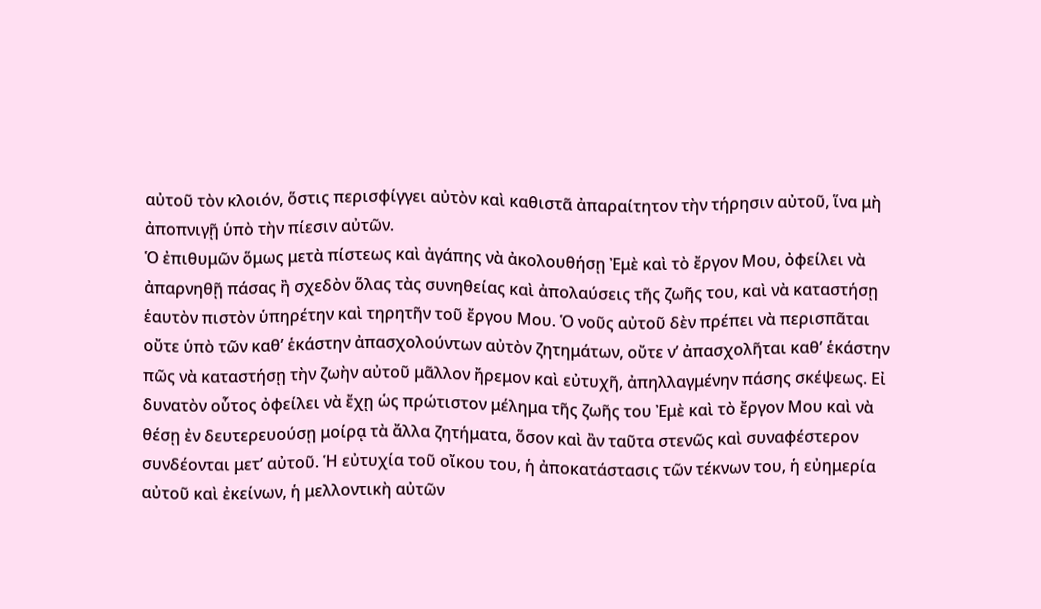αὐτοῦ τὸν κλοιόν, ὅστις περισφίγγει αὐτὸν καὶ καθιστᾶ ἀπαραίτητον τὴν τήρησιν αὐτοῦ, ἵνα μὴ ἀποπνιγῇ ὑπὸ τὴν πίεσιν αὐτῶν.
Ὁ ἐπιθυμῶν ὅμως μετὰ πίστεως καὶ ἀγάπης νὰ ἀκολουθήσῃ Ἐμὲ καὶ τὸ ἔργον Μου, ὀφείλει νὰ ἀπαρνηθῇ πάσας ἢ σχεδὸν ὅλας τὰς συνηθείας καὶ ἀπολαύσεις τῆς ζωῆς του, καὶ νὰ καταστήσῃ ἑαυτὸν πιστὸν ὑπηρέτην καὶ τηρητῆν τοῦ ἔργου Μου. Ὁ νοῦς αὐτοῦ δὲν πρέπει νὰ περισπᾶται οὔτε ὑπὸ τῶν καθ’ ἑκάστην ἀπασχολούντων αὐτὸν ζητημάτων, οὔτε ν’ ἀπασχολῆται καθ’ ἑκάστην πῶς νὰ καταστήσῃ τὴν ζωὴν αὐτοῦ μᾶλλον ἤρεμον καὶ εὐτυχῆ, ἀπηλλαγμένην πάσης σκέψεως. Εἰ δυνατὸν οὗτος ὀφείλει νὰ ἔχῃ ὡς πρώτιστον μέλημα τῆς ζωῆς του Ἐμὲ καὶ τὸ ἔργον Μου καὶ νὰ θέσῃ ἐν δευτερευούσῃ μοίρᾳ τὰ ἄλλα ζητήματα, ὅσον καὶ ἂν ταῦτα στενῶς καὶ συναφέστερον συνδέονται μετ’ αὐτοῦ. Ἡ εὐτυχία τοῦ οἴκου του, ἡ ἀποκατάστασις τῶν τέκνων του, ἡ εὐημερία αὐτοῦ καὶ ἐκείνων, ἡ μελλοντικὴ αὐτῶν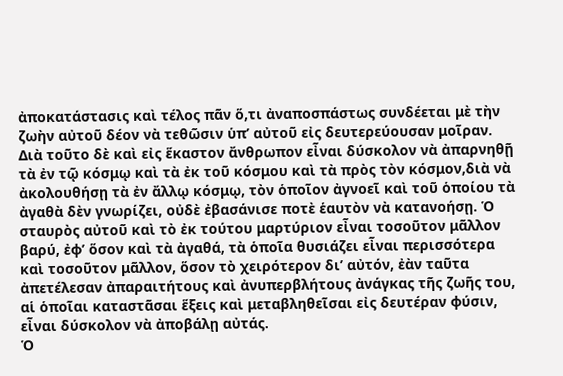ἀποκατάστασις καὶ τέλος πᾶν ὅ,τι ἀναποσπάστως συνδέεται μὲ τὴν ζωὴν αὐτοῦ δέον νὰ τεθῶσιν ὑπ’ αὐτοῦ εἰς δευτερεύουσαν μοῖραν.
Διὰ τοῦτο δὲ καὶ εἰς ἕκαστον ἄνθρωπον εἶναι δύσκολον νὰ ἀπαρνηθῇ τὰ ἐν τῷ κόσμῳ καὶ τὰ ἐκ τοῦ κόσμου καὶ τὰ πρὸς τὸν κόσμον,διὰ νὰ ἀκολουθήσῃ τὰ ἐν ἄλλῳ κόσμῳ, τὸν ὁποῖον ἀγνοεῖ καὶ τοῦ ὁποίου τὰ ἀγαθὰ δὲν γνωρίζει, οὐδὲ ἐβασάνισε ποτὲ ἑαυτὸν νὰ κατανοήσῃ. Ὁ σταυρὸς αὐτοῦ καὶ τὸ ἐκ τούτου μαρτύριον εἶναι τοσοῦτον μᾶλλον βαρύ, ἐφ’ ὅσον καὶ τὰ ἀγαθά, τὰ ὁποῖα θυσιάζει εἶναι περισσότερα καὶ τοσοῦτον μᾶλλον, ὅσον τὸ χειρότερον δι’ αὐτόν, ἐὰν ταῦτα ἀπετέλεσαν ἀπαραιτήτους καὶ ἀνυπερβλήτους ἀνάγκας τῆς ζωῆς του, αἱ ὁποῖαι καταστᾶσαι ἕξεις καὶ μεταβληθεῖσαι εἰς δευτέραν φύσιν, εἶναι δύσκολον νὰ ἀποβάλῃ αὐτάς.
Ὁ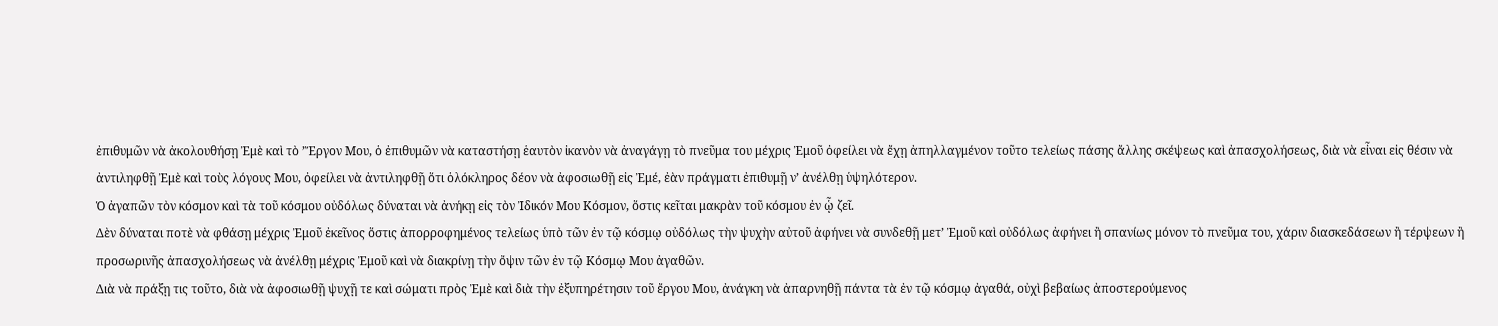ἐπιθυμῶν νὰ ἀκολουθήσῃ Ἐμὲ καὶ τὸ ’Ἔργον Μου, ὁ ἐπιθυμῶν νὰ καταστήσῃ ἑαυτὸν ἰκανὸν νὰ ἀναγάγῃ τὸ πνεῦμα του μέχρις Ἐμοῦ ὀφείλει νὰ ἔχῃ ἀπηλλαγμένον τοῦτο τελείως πάσης ἄλλης σκέψεως καὶ ἀπασχολήσεως, διὰ νὰ εἶναι εἰς θέσιν νὰ ἀντιληφθῇ Ἐμὲ καὶ τοὺς λόγους Μου, ὀφείλει νὰ ἀντιληφθῇ ὅτι ὁλόκληρος δέον νὰ ἀφοσιωθῇ εἰς Ἐμέ, ἐὰν πράγματι ἐπιθυμῇ ν’ ἀνέλθῃ ὑψηλότερον.
Ὁ ἀγαπῶν τὸν κόσμον καὶ τὰ τοῦ κόσμου οὐδόλως δύναται νὰ ἀνήκῃ εἰς τὸν Ἰδικόν Μου Κόσμον, ὅστις κεῖται μακρὰν τοῦ κόσμου ἐν ᾧ ζεῖ.
Δὲν δύναται ποτὲ νὰ φθάσῃ μέχρις Ἐμοῦ ἐκεῖνος ὅστις ἀπορροφημένος τελείως ὑπὸ τῶν ἐν τῷ κόσμῳ οὐδόλως τὴν ψυχὴν αὐτοῦ ἀφήνει νὰ συνδεθῇ μετ’ Ἐμοῦ καὶ οὐδόλως ἀφήνει ἢ σπανίως μόνον τὸ πνεῦμα του, χάριν διασκεδάσεων ἢ τέρψεων ἢ προσωρινῆς ἀπασχολήσεως νὰ ἀνέλθῃ μέχρις Ἐμοῦ καὶ νὰ διακρίνῃ τὴν ὄψιν τῶν ἐν τῷ Κόσμῳ Μου ἀγαθῶν.
Διὰ νὰ πράξῃ τις τοῦτο, διὰ νὰ ἀφοσιωθῇ ψυχῇ τε καὶ σώματι πρὸς Ἐμὲ καὶ διὰ τὴν ἐξυπηρέτησιν τοῦ ἔργου Μου, ἀνάγκη νὰ ἀπαρνηθῇ πάντα τὰ ἐν τῷ κόσμῳ ἀγαθά, οὐχὶ βεβαίως ἀποστερούμενος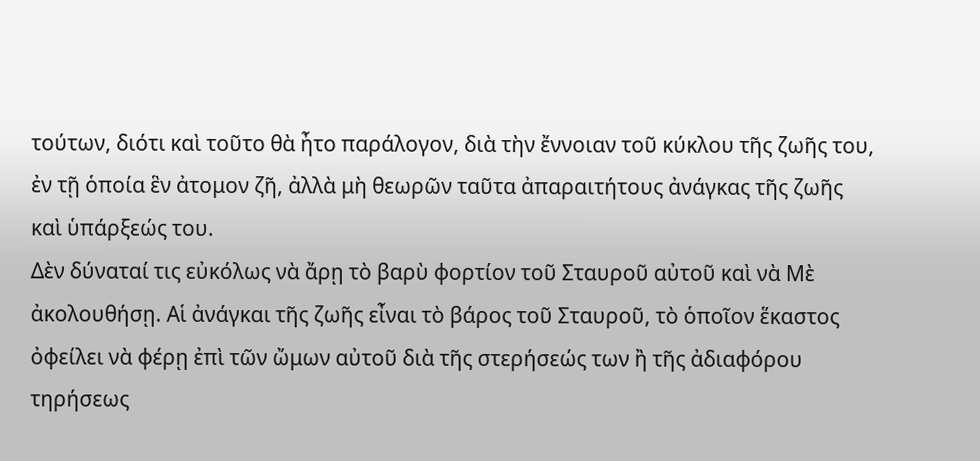τούτων, διότι καὶ τοῦτο θὰ ἦτο παράλογον, διὰ τὴν ἔννοιαν τοῦ κύκλου τῆς ζωῆς του, ἐν τῇ ὁποία ἓν ἀτομον ζῆ, ἀλλὰ μὴ θεωρῶν ταῦτα ἀπαραιτήτους ἀνάγκας τῆς ζωῆς καὶ ὑπάρξεώς του.
Δὲν δύναταί τις εὐκόλως νὰ ἄρῃ τὸ βαρὺ φορτίον τοῦ Σταυροῦ αὐτοῦ καὶ νὰ Μὲ ἀκολουθήσῃ. Αἱ ἀνάγκαι τῆς ζωῆς εἶναι τὸ βάρος τοῦ Σταυροῦ, τὸ ὁποῖον ἕκαστος ὀφείλει νὰ φέρῃ ἐπὶ τῶν ὤμων αὐτοῦ διὰ τῆς στερήσεώς των ἢ τῆς ἀδιαφόρου τηρήσεως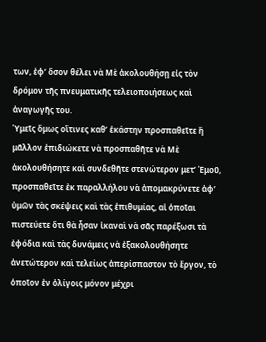των, ἐφ’ ὅσον θέλει νὰ Μὲ ἀκολουθήσῃ εἰς τὸν δρόμον τῆς πνευματικῆς τελειοποιήσεως καὶ ἀναγωγῆς του.
Ὑμεῖς ὅμως οἵτινες καθ’ ἑκάστην προσπαθεῖτε ἢ μᾶλλον ἐπιδιώκετε νὰ προσπαθῆτε νὰ Μὲ ἀκολουθήσητε καὶ συνδεθῆτε στενώτερον μετ’ Ἐμοῦ, προσπαθεῖτε ἐκ παραλλήλου νὰ ἀπομακρύνετε ἀφ’ ὑμῶν τὰς σκέψεις καὶ τὰς ἐπιθυμίας, αἱ ὁποῖαι πιστεύετε ὅτι θὰ ἦσαν ἱκαναὶ νὰ σᾶς παρέξωσι τὰ ἐφόδια καὶ τὰς δυνάμεις νὰ ἐξακολουθήσητε ἀνετώτερον καὶ τελείως ἀπερίσπαστον τὸ ἔργον, τὸ ὁποῖον ἐν ὀλίγοις μόνον μέχρι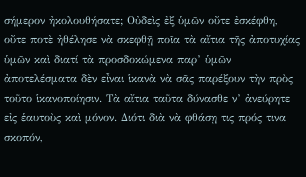σήμερον ἠκολουθήσατε; Οὐδεὶς ἐξ ὑμῶν οὔτε ἐσκέφθη, οὔτε ποτὲ ἠθέλησε νὰ σκεφθῇ ποῖα τὰ αἴτια τῆς ἀποτυχίας ὑμῶν καὶ διατί τὰ προσδοκώμενα παρ’ ὑμῶν ἀποτελέσματα δὲν εἶναι ἱκανὰ νὰ σᾶς παρέξουν τὴν πρὸς τοῦτο ἱκανοποίησιν. Τὰ αἴτια ταῦτα δύνασθε ν’ ἀνεύρητε εἰς ἑαυτοὺς καὶ μόνον. Διότι διὰ νὰ φθάσῃ τις πρός τινα σκοπόν,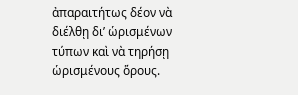ἀπαραιτήτως δέον νὰ διέλθῃ δι’ ὡρισμένων τύπων καὶ νὰ τηρήσῃ ὡρισμένους ὅρους.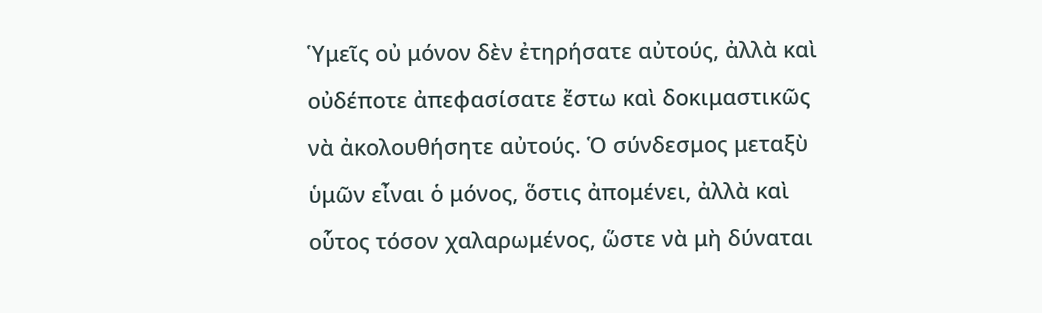Ὑμεῖς οὐ μόνον δὲν ἐτηρήσατε αὐτούς, ἀλλὰ καὶ οὐδέποτε ἀπεφασίσατε ἔστω καὶ δοκιμαστικῶς νὰ ἀκολουθήσητε αὐτούς. Ὁ σύνδεσμος μεταξὺ ὑμῶν εἶναι ὁ μόνος, ὅστις ἀπομένει, ἀλλὰ καὶ οὗτος τόσον χαλαρωμένος, ὥστε νὰ μὴ δύναται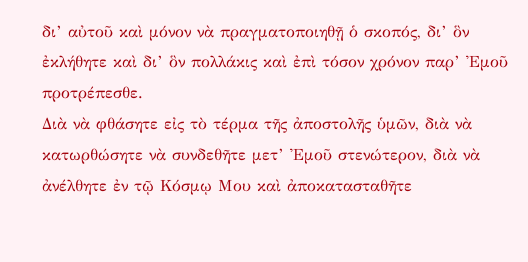δι’ αὐτοῦ καὶ μόνον νὰ πραγματοποιηθῇ ὁ σκοπός, δι’ ὃν ἐκλήθητε καὶ δι’ ὃν πολλάκις καὶ ἐπὶ τόσον χρόνον παρ’ Ἐμοῦ προτρέπεσθε.
Διὰ νὰ φθάσητε εἰς τὸ τέρμα τῆς ἀποστολῆς ὑμῶν, διὰ νὰ κατωρθώσητε νὰ συνδεθῆτε μετ’ Ἐμοῦ στενώτερον, διὰ νὰ ἀνέλθητε ἐν τῷ Κόσμῳ Μου καὶ ἀποκατασταθῆτε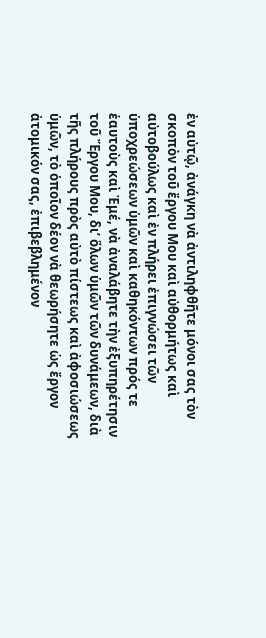ἐν αὐτῷ, ἀνάγκη νὰ ἀντιληφθῆτε μόνοι σας τὸν σκοπὸν τοῦ ἔργου Μου καὶ αὐθορμήτως καὶ αὐτοβούλως καὶ ἐν πλήρει ἐπιγνώσει τῶν ὑποχρεώσεων ὑμῶν καὶ καθηκόντων πρός τε ἑαυτοὺς καὶ Ἐμέ, νὰ ἀναλάβητε τὴν ἐξυπηρέτησιν τοῦ Ἔργου Μου, δι’ ὅλων ὑμῶν τῶν δυνάμεων, διὰ τῆς πλήρους πρὸς αὐτὸ πίστεως καὶ ἀφοσιώσεως ὑμῶν, τὸ ὁποῖον δέον νὰ θεωρήσητε ὡς ἔργον ἀτομικόν σας, ἐπιβεβλημένον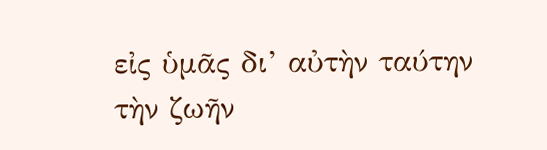εἰς ὑμᾶς δι’ αὐτὴν ταύτην τὴν ζωῆν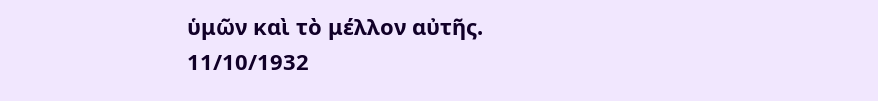ὑμῶν καὶ τὸ μέλλον αὐτῆς.
11/10/1932